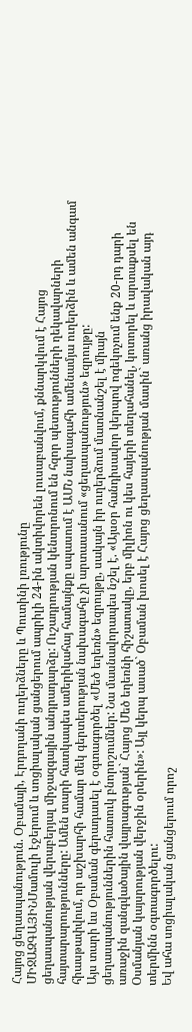Հայոց ցեղասպանություն. Օբամայի, Էրդողանի ուղերձները և Պուտինի լռությունը
ՄԻՋԱԶԳԱՅԻՆՄամուլի էջերում և սոցիալական ցանցերում ապրիլի 24-ին ակտիվորեն լուսաբանվում, քննարկվում է Հայոց ցեղասպանության վերաբերյալ միջազգային անդրադարձը: Ուշադրության կենտրոնում են հզոր պետությունների ղեկավարների հայտարարությունները: Ամեն տարի հատկապես ամերիկահայ համայնքը սպասում է ԱՄՆ նախագահի ամենամյա ուղերձին և ամեն անգամ հիասթափվում, որ աշխարհի համար մեկ գերտերության նախագահը չի արտասանում «ցեղասպանություն» եզրույթը:
Այս տարի ևս Օբաման գերադասել է օգտագործել «Մեծ եղեռն» եզրույթը, սակայն իր ուղերձում մատնանշել է միայն ցեղասպանություններին հատուկ բնորոշումներ: Նա մասնավորապես նշել է. «Այսօր հանդիսավոր կերպով ոգեկոչում ենք 20-րդ դարի առաջին զանգվածային վայրագության` Հայոց Մեծ եղեռնի հիշատակը, երբ միլիոն ու կես հայերի տեղահանել, կոտորել և արտաքսել են Օսմանյան կայսրության վերջին օրերին»: Այլ կերպ ասած` Օբաման խոսել է Հայոց ցեղասպանության մասին` առանց իրավական այդ տերմինն օգտագործելու:
Եվ ահա սոցիալական ցանցերում որոշ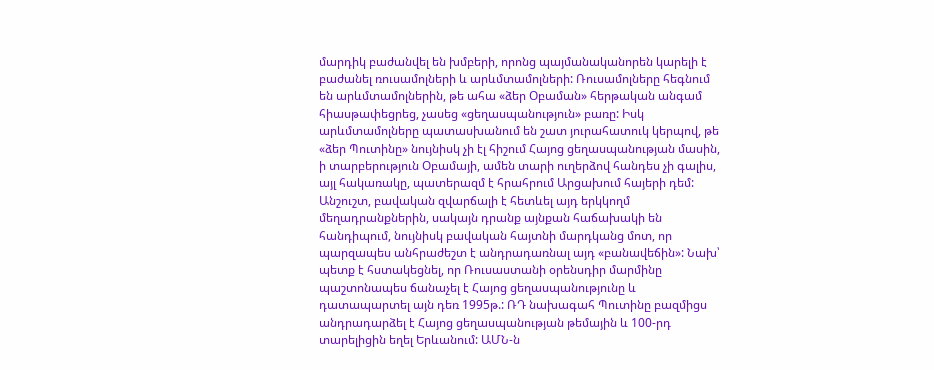մարդիկ բաժանվել են խմբերի, որոնց պայմանականորեն կարելի է բաժանել ռուսամոլների և արևմտամոլների: Ռուսամոլները հեգնում են արևմտամոլներին, թե ահա «ձեր Օբաման» հերթական անգամ հիասթափեցրեց, չասեց «ցեղասպանություն» բառը: Իսկ արևմտամոլները պատասխանում են շատ յուրահատուկ կերպով, թե «ձեր Պուտինը» նույնիսկ չի էլ հիշում Հայոց ցեղասպանության մասին, ի տարբերություն Օբամայի, ամեն տարի ուղերձով հանդես չի գալիս, այլ հակառակը, պատերազմ է հրահրում Արցախում հայերի դեմ:
Անշուշտ, բավական զվարճալի է հետևել այդ երկկողմ մեղադրանքներին, սակայն դրանք այնքան հաճախակի են հանդիպում, նույնիսկ բավական հայտնի մարդկանց մոտ, որ պարզապես անհրաժեշտ է անդրադառնալ այդ «բանավեճին»: Նախ՝ պետք է հստակեցնել, որ Ռուսաստանի օրենսդիր մարմինը պաշտոնապես ճանաչել է Հայոց ցեղասպանությունը և դատապարտել այն դեռ 1995թ.: ՌԴ նախագահ Պուտինը բազմիցս անդրադարձել է Հայոց ցեղասպանության թեմային և 100-րդ տարելիցին եղել Երևանում: ԱՄՆ-ն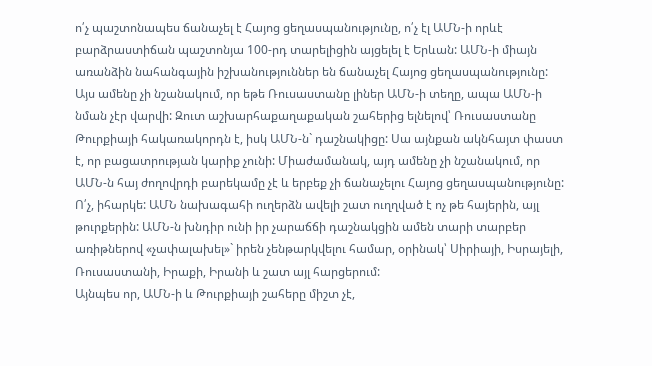ո՛չ պաշտոնապես ճանաչել է Հայոց ցեղասպանությունը, ո՛չ էլ ԱՄՆ-ի որևէ բարձրաստիճան պաշտոնյա 100-րդ տարելիցին այցելել է Երևան: ԱՄՆ-ի միայն առանձին նահանգային իշխանություններ են ճանաչել Հայոց ցեղասպանությունը:
Այս ամենը չի նշանակում, որ եթե Ռուսաստանը լիներ ԱՄՆ-ի տեղը, ապա ԱՄՆ-ի նման չէր վարվի: Զուտ աշխարհաքաղաքական շահերից ելնելով՝ Ռուսաստանը Թուրքիայի հակառակորդն է, իսկ ԱՄՆ-ն` դաշնակիցը: Սա այնքան ակնհայտ փաստ է, որ բացատրության կարիք չունի: Միաժամանակ, այդ ամենը չի նշանակում, որ ԱՄՆ-ն հայ ժողովրդի բարեկամը չէ և երբեք չի ճանաչելու Հայոց ցեղասպանությունը: Ո՛չ, իհարկե: ԱՄՆ նախագահի ուղերձն ավելի շատ ուղղված է ոչ թե հայերին, այլ թուրքերին: ԱՄՆ-ն խնդիր ունի իր չարաճճի դաշնակցին ամեն տարի տարբեր առիթներով «չափալախել»` իրեն չենթարկվելու համար, օրինակ՝ Սիրիայի, Իսրայելի, Ռուսաստանի, Իրաքի, Իրանի և շատ այլ հարցերում:
Այնպես որ, ԱՄՆ-ի և Թուրքիայի շահերը միշտ չէ,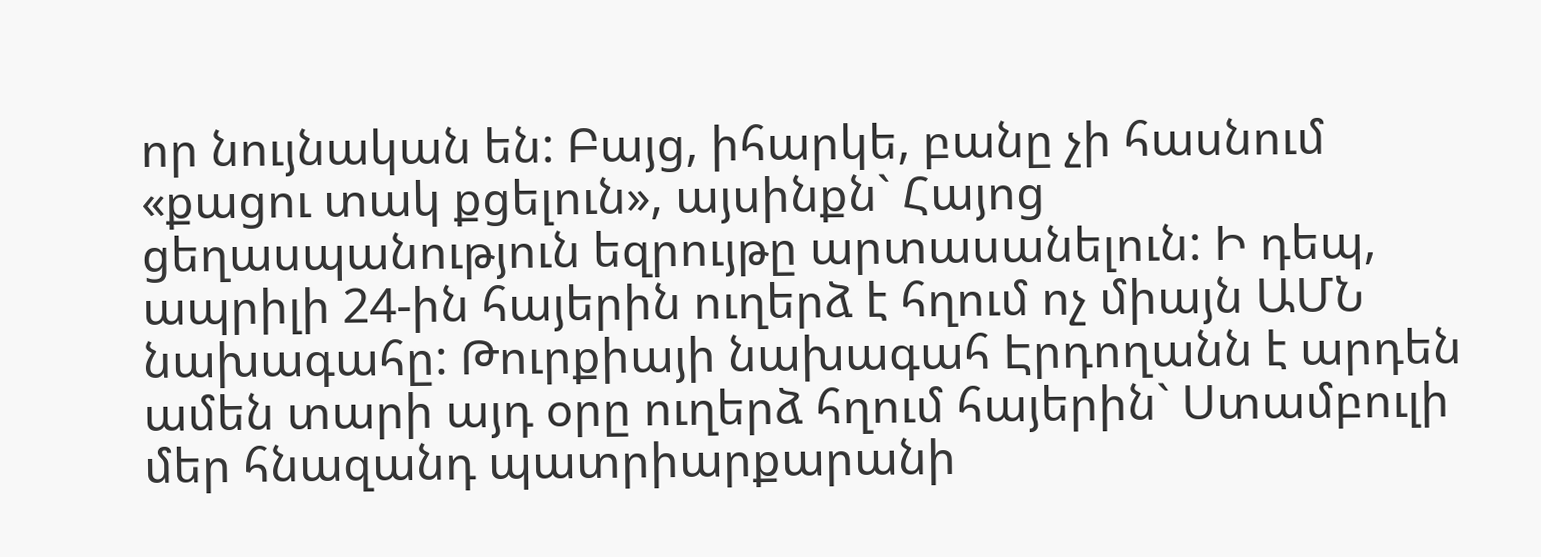որ նույնական են: Բայց, իհարկե, բանը չի հասնում «քացու տակ քցելուն», այսինքն` Հայոց ցեղասպանություն եզրույթը արտասանելուն: Ի դեպ, ապրիլի 24-ին հայերին ուղերձ է հղում ոչ միայն ԱՄՆ նախագահը: Թուրքիայի նախագահ Էրդողանն է արդեն ամեն տարի այդ օրը ուղերձ հղում հայերին` Ստամբուլի մեր հնազանդ պատրիարքարանի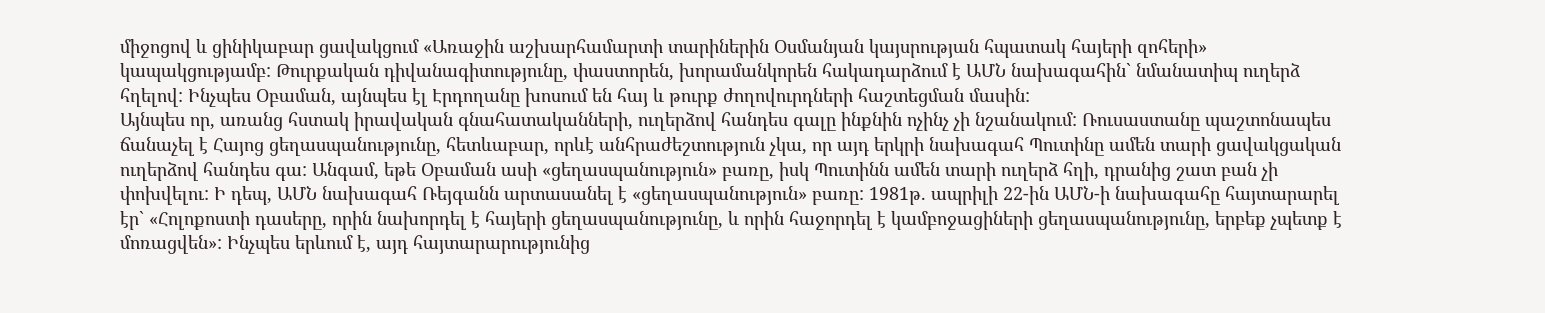միջոցով և ցինիկաբար ցավակցում «Առաջին աշխարհամարտի տարիներին Օսմանյան կայսրության հպատակ հայերի զոհերի» կապակցությամբ: Թուրքական դիվանագիտությունը, փաստորեն, խորամանկորեն հակադարձում է ԱՄՆ նախագահին` նմանատիպ ուղերձ հղելով: Ինչպես Օբաման, այնպես էլ Էրդողանը խոսում են հայ և թուրք ժողովուրդների հաշտեցման մասին:
Այնպես որ, առանց հստակ իրավական գնահատականների, ուղերձով հանդես գալը ինքնին ոչինչ չի նշանակում: Ռուսաստանը պաշտոնապես ճանաչել է Հայոց ցեղասպանությունը, հետևաբար, որևէ անհրաժեշտություն չկա, որ այդ երկրի նախագահ Պուտինը ամեն տարի ցավակցական ուղերձով հանդես գա: Անգամ, եթե Օբաման ասի «ցեղասպանություն» բառը, իսկ Պուտինն ամեն տարի ուղերձ հղի, դրանից շատ բան չի փոխվելու: Ի դեպ, ԱՄՆ նախագահ Ռեյգանն արտասանել է «ցեղասպանություն» բառը: 1981թ. ապրիլի 22-ին ԱՄՆ-ի նախագահը հայտարարել էր` «Հոլոքոստի դասերը, որին նախորդել է հայերի ցեղասպանությունը, և որին հաջորդել է կամբոջացիների ցեղասպանությունը, երբեք չպետք է մոռացվեն»: Ինչպես երևում է, այդ հայտարարությունից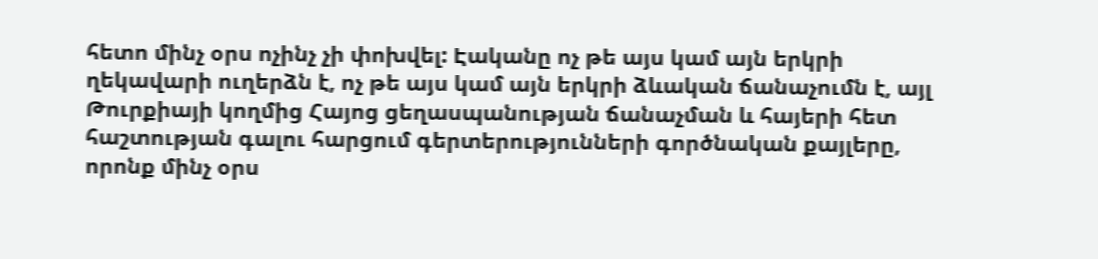հետո մինչ օրս ոչինչ չի փոխվել: Էականը ոչ թե այս կամ այն երկրի ղեկավարի ուղերձն է, ոչ թե այս կամ այն երկրի ձևական ճանաչումն է, այլ Թուրքիայի կողմից Հայոց ցեղասպանության ճանաչման և հայերի հետ հաշտության գալու հարցում գերտերությունների գործնական քայլերը, որոնք մինչ օրս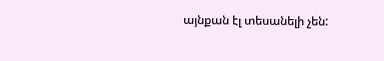այնքան էլ տեսանելի չեն: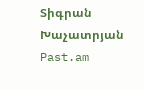Տիգրան Խաչատրյան
Past.am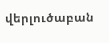վերլուծաբան